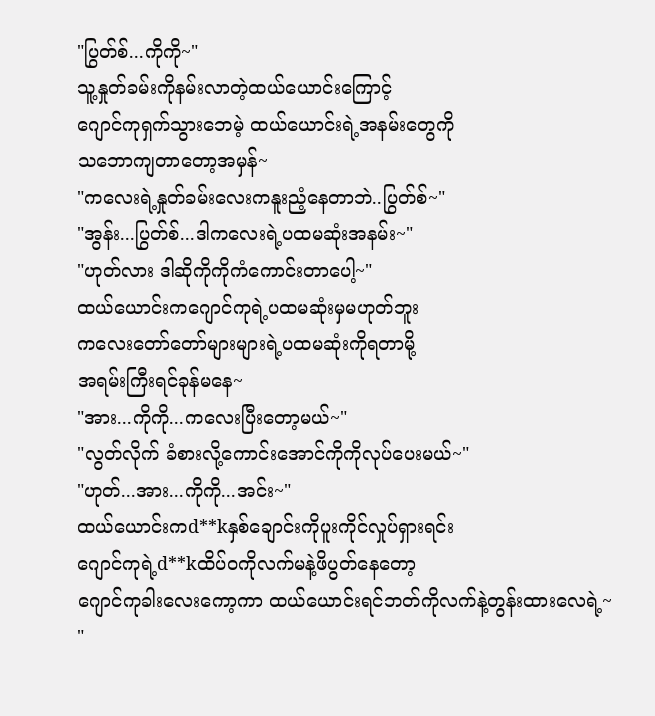"ပြွတ်စ်...ကိုကို~"
သူ့နှုတ်ခမ်းကိုနမ်းလာတဲ့ထယ်ယောင်းကြောင့်
ဂျောင်ကုရှက်သွားဘေမဲ့ ထယ်ယောင်းရဲ့အနမ်းတွေကို
သဘောကျတာတော့အမှန်~
"ကလေးရဲ့နှုတ်ခမ်းလေးကနူးညံ့နေတာဘဲ..ပြွတ်စ်~"
"အွန်း...ပြွတ်စ်...ဒါကလေးရဲ့ပထမဆုံးအနမ်း~"
"ဟုတ်လား ဒါဆိုကိုကိုကံကောင်းတာပေါ့~"
ထယ်ယောင်းကဂျောင်ကုရဲ့ပထမဆုံးမှမဟုတ်ဘူး
ကလေးတော်တော်များများရဲ့ပထမဆုံးကိုရတာမို့
အရမ်းကြီးရင်ခုန်မနေ~
"အား...ကိုကို...ကလေးပြီးတော့မယ်~"
"လွတ်လိုက် ခံစားလို့ကောင်းအောင်ကိုကိုလုပ်ပေးမယ်~"
"ဟုတ်...အား...ကိုကို...အင်း~"
ထယ်ယောင်းကd**kနှစ်ချောင်းကိုပူးကိုင်လှုပ်ရှားရင်း
ဂျောင်ကုရဲ့d**kထိပ်ဝကိုလက်မနဲ့ဖိပွတ်နေတော့
ဂျောင်ကုခါးလေးကော့ကာ ထယ်ယောင်းရင်ဘတ်ကိုလက်နဲ့တွန်းထားလေရဲ့~
"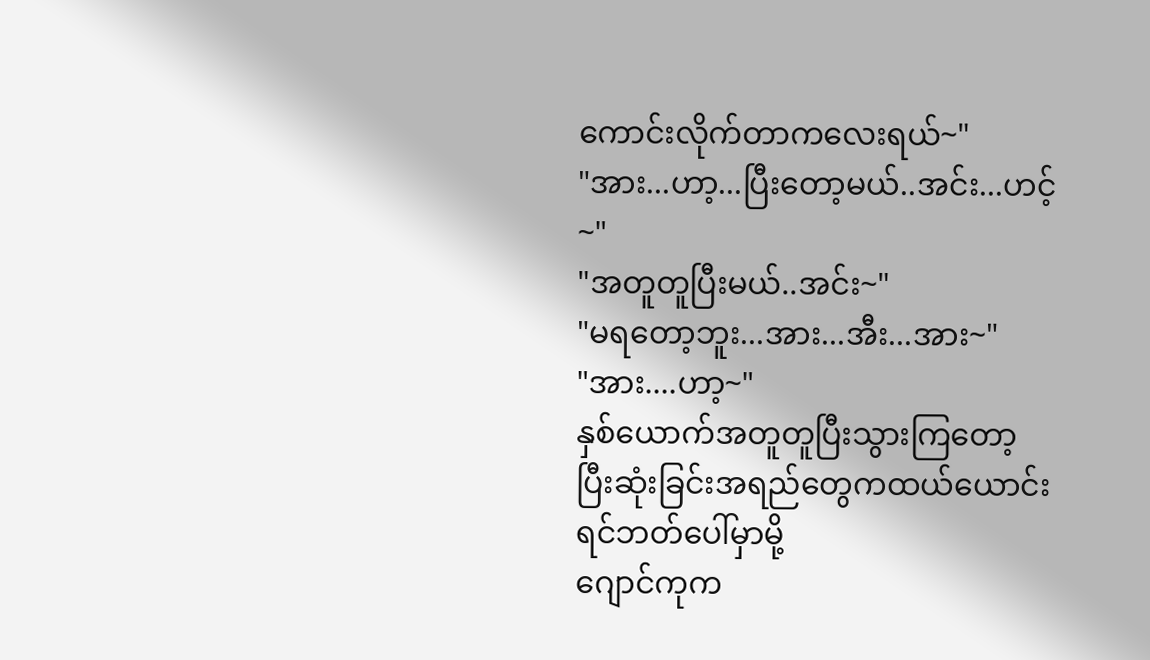ကောင်းလိုက်တာကလေးရယ်~"
"အား...ဟာ့...ပြီးတော့မယ်..အင်း...ဟင့်~"
"အတူတူပြီးမယ်..အင်း~"
"မရတော့ဘူး...အား...အီး...အား~"
"အား....ဟာ့~"
နှစ်ယောက်အတူတူပြီးသွားကြတော့
ပြီးဆုံးခြင်းအရည်တွေကထယ်ယောင်းရင်ဘတ်ပေါ်မှာမို့
ဂျောင်ကုက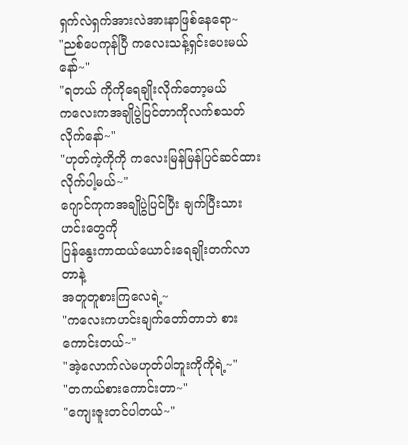ရှက်လဲရှက်အားလဲအားနာဖြစ်နေရော~
"ညစ်ပေကုန်ပြီ ကလေးသန့်ရှင်းပေးမယ်နော်~"
"ရတယ် ကိုကိုရေချိုးလိုက်တော့မယ်
ကလေးကအချိုပွဲပြင်တာကိုလက်စသတ်လိုက်နော်~"
"ဟုတ်ကဲ့ကိုကို ကလေးမြန်မြန်ပြင်ဆင်ထားလိုက်ပါ့မယ်~"
ဂျောင်ကုကအချိုပွဲပြင်ပြီး ချက်ပြီးသားဟင်းတွေကို
ပြန်နွေးကာထယ်ယောင်းရေချိုးတက်လာတာနဲ့
အတူတူစားကြလေရဲ့~
"ကလေးကဟင်းချက်တော်တာဘဲ စားကောင်းတယ်~"
"အဲ့လောက်လဲမဟုတ်ပါဘူးကိုကိုရဲ့~"
"တကယ်စားကောင်းတာ~"
"ကျေးဇူးတင်ပါတယ်~"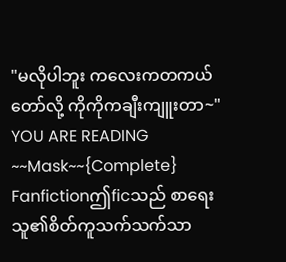"မလိုပါဘူး ကလေးကတကယ်တော်လို့ ကိုကိုကချီးကျူးတာ~"
YOU ARE READING
~~Mask~~{Complete}
Fanfictionဤficသည် စာရေးသူ၏စိတ်ကူသက်သက်သာ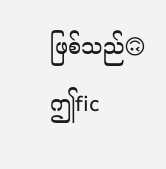ဖြစ်သည်🙃 ဤfic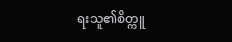ရးသူ၏စိတ္ကူ